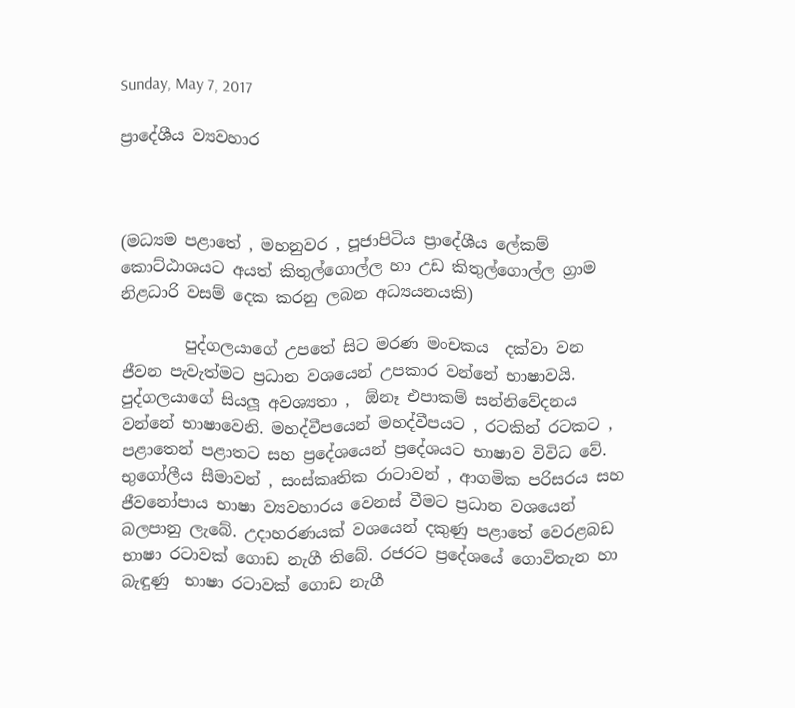Sunday, May 7, 2017

ප්‍රාදේශීය ව්‍යවහාර



(මධ්‍යම පළාතේ , මහනුවර , පූජාපිටිය ප්‍රාදේශීය ලේකම් කොට්ඨාශයට අයත් කිතුල්ගොල්ල හා උඩ කිතුල්ගොල්ල ග්‍රාම නිළධාරි වසම් දෙක කරනු ලබන අධ්‍යයනයකි)

        පුද්ගලයාගේ උපතේ සිට මරණ මංචකය  දක්වා වන ජීවන පැවැත්මට ප්‍රධාන වශයෙන් උපකාර වන්නේ භාෂාවයි. පුද්ගලයාගේ සියලූ අවශ්‍යතා ,  ඕනෑ එපාකම් සන්නිවේදනය වන්නේ භාෂාවෙනි. මහද්වීපයෙන් මහද්වීපයට , රටකින් රටකට , පළාතෙන් පළාතට සහ ප්‍රදේශයෙන් ප්‍රදේශයට භාෂාව විවිධ වේ. භුගෝලීය සීමාවන් , සංස්කෘතික රාටාවන් , ආගමික පරිසරය සහ ජීවනෝපාය භාෂා ව්‍යවහාරය වෙනස් වීමට ප්‍රධාන වශයෙන් බලපානු ලැබේ. උදාහරණයක් වශයෙන් දකුණු පළාතේ වෙරළබඩ භාෂා රටාවක් ගොඩ නැගී තිබේ. රජරට ප්‍රදේශයේ ගොවිතැන හා බැඳුණු  භාෂා රටාවක් ගොඩ නැගී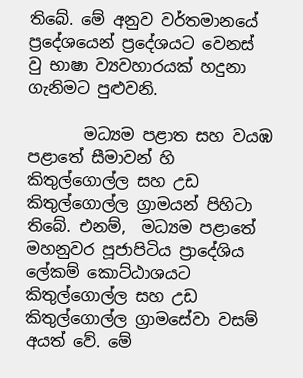තිබේ. මේ අනුව වර්තමානයේ ප්‍රදේශයෙන් ප්‍රදේශයට වෙනස් වු භාෂා ව්‍යවහාරයක් හදුනා ගැනිමට පුළුවනි.

       මධ්‍යම පළාත සහ වයඹ පළාතේ සීමාවන් හි කිතුල්ගොල්ල සහ උඩ කිතුල්ගොල්ල ග්‍රාමයන් පිහිටා තිබේ. එනම්,  මධ්‍යම පළාතේ මහනුවර පූජාපිටිය ප්‍රාදේශිය ලේකම් කොට්ඨාශයට කිතුල්ගොල්ල සහ උඩ කිතුල්ගොල්ල ග්‍රාමසේවා වසම් අයත් වේ. මේ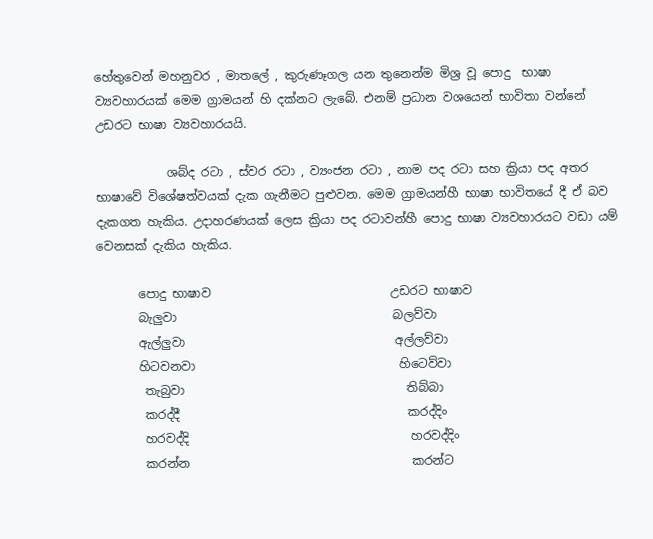හේතුවෙන් මහනුවර , මාතලේ , කුරුණෑගල යන තුනෙන්ම මිශ්‍ර වූ පොදු  භාෂා ව්‍යවහාරයක් මෙම ග්‍රාමයන් හි දක්නට ලැබේ. එනම් ප්‍රධාන වශයෙන් භාවිතා වන්නේ උඩරට භාෂා ව්‍යවහාරයයි.

            ශබ්ද රටා , ස්වර රටා , ව්‍යංජන රටා , නාම පද රටා සහ ක්‍රියා පද අතර භාෂාවේ විශේෂත්වයක් දැක ගැනීමට පුළුවන. මෙම ග්‍රාමයන්හී භාෂා භාවිතයේ දී ඒ බව දැකගත හැකිය. උදාහරණයක් ලෙස ක්‍රියා පද රටාවන්හී පොදු භාෂා ව්‍යවහාරයට වඩා යම් වෙනසක් දැකිය හැකිය.

       පොදු භාෂාව                              උඩරට භාෂාව
       බැලුවා                                    බලව්වා
       ඇල්ලුවා                                   අල්ලව්වා
       හිටවනවා                                  හිටෙව්වා
        තැබුවා                                     තිබ්බා
        කරද්දී                                      කරද්දිං
        හරවද්දි                                     හරවද්දිං
        කරන්න                                     කරන්ට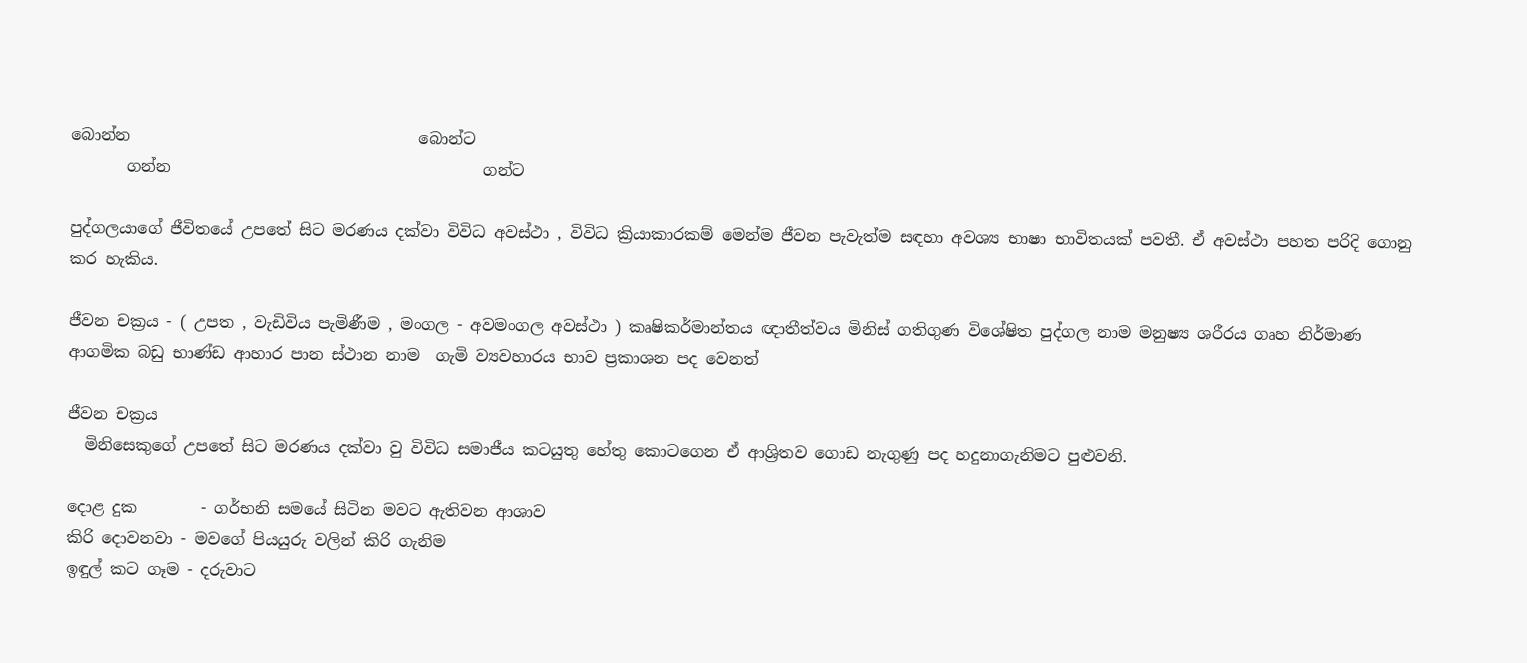බොන්න                                    බොන්ට
       ගන්න                                       ගන්ට

පුද්ගලයාගේ ජීවිතයේ උපතේ සිට මරණය දක්වා විවිධ අවස්ථා , විවිධ ක්‍රියාකාරකම් මෙන්ම ජීවන පැවැත්ම සඳහා අවශ්‍ය භාෂා භාවිතයක් පවතී. ඒ අවස්ථා පහත පරිදි ගොනු කර හැකිය.

ජීවන චක්‍රය - ( උපත , වැඩිවිය පැමිණීම , මංගල - අවමංගල අවස්ථා ) කෘෂිකර්මාන්තය ඥාතීත්වය මිනිස් ගතිගුණ විශේෂිත පුද්ගල නාම මනුෂ්‍ය ශරීරය ගෘහ නිර්මාණ ආගමික බඩු භාණ්ඩ ආහාර පාන ස්ථාන නාම  ගැමි ව්‍යවහාරය භාව ප්‍රකාශන පද වෙනත්

ජීවන චක්‍රය
  මිනිසෙකුගේ උපතේ සිට මරණය දක්වා වු විවිධ සමාජීය කටයුතු හේතු කොටගෙන ඒ ආශ්‍රිතව ගොඩ නැගුණු පද හදුනාගැනිමට පුළුවනි.

දොළ දුක        - ගර්භනි සමයේ සිටින මවට ඇතිවන ආශාව
කිරි දොවනවා - මවගේ පියයුරු වලින් කිරි ගැනිම
ඉඳුල් කට ගෑම - දරුවාට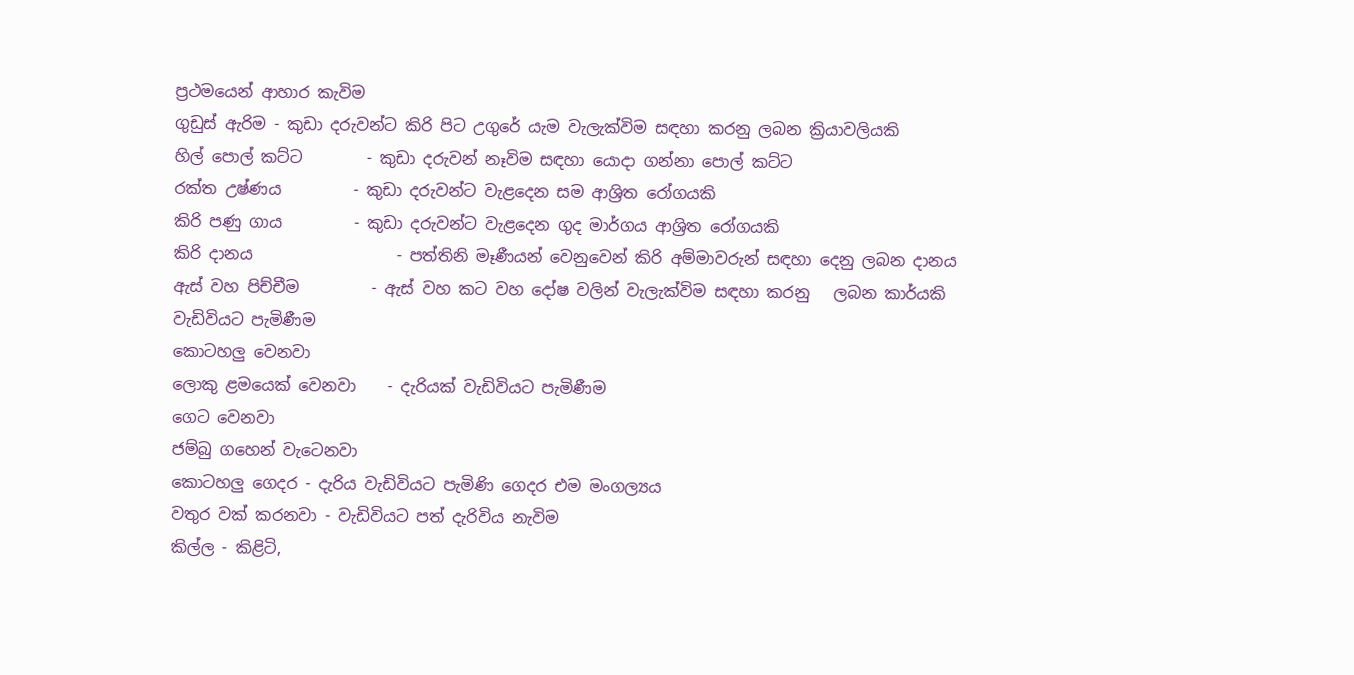ප්‍රථමයෙන් ආහාර කැවිම
ගුඩුස් ඇරිම - කුඩා දරුවන්ට කිරි පිට උගුරේ යැම වැලැක්විම සඳහා කරනු ලබන ක්‍රියාවලියකි
හිල් පොල් කට්ට        - කුඩා දරුවන් නෑවිම සඳහා යොදා ගන්නා පොල් කට්ට
රක්ත උෂ්ණය         - කුඩා දරුවන්ට වැළදෙන සම ආශ්‍රිත රෝගයකි
කිරි පණු ගාය         - කුඩා දරුවන්ට වැළදෙන ගුද මාර්ගය ආශ්‍රිත රෝගයකි
කිරි දානය                  - පත්තිනි මෑණීයන් වෙනුවෙන් කිරි අම්මාවරුන් සඳහා දෙනු ලබන දානය
ඇස් වහ පිච්චීම         - ඇස් වහ කට වහ දෝෂ වලින් වැලැක්විම සඳහා කරනු   ලබන කාර්යකි
වැඩිවියට පැමිණීම
කොටහලු වෙනවා
ලොකු ළමයෙක් වෙනවා    - දැරියක් වැඩිවියට පැමිණීම
ගෙට වෙනවා
ජම්බු ගහෙන් වැටෙනවා
කොටහලු ගෙදර - දැරිය වැඩිවියට පැමිණි ගෙදර එම මංගල්‍යය
වතුර වක් කරනවා - වැඩිවියට පත් දැරිවිය නැවිම
කිල්ල - කිළිටි,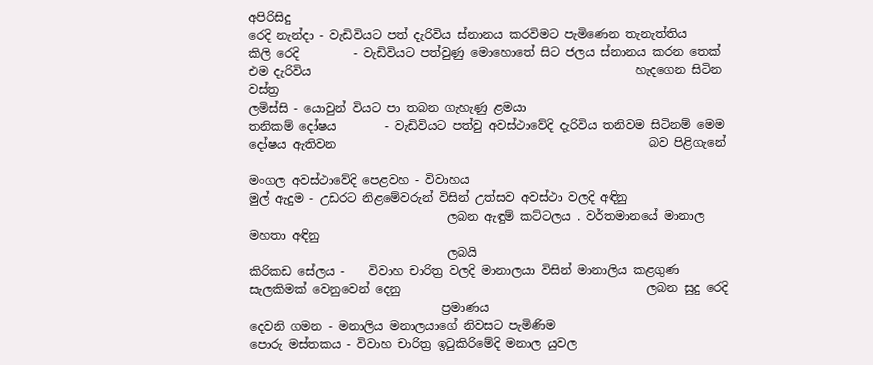අපිරිසිදු
රෙදි නැන්දා - වැඩිවියට පත් දැරිවිය ස්නානය කරවිමට පැමිණෙන තැනැත්තිය
කිලි රෙදි         - වැඩිවියට පත්වුණු මොහොතේ සිට ජලය ස්නානය කරන තෙක් එම දැරිවිය                                                      හැදගෙන සිටින වස්ත්‍ර
ලමිස්සි - යොවුන් වියට පා තබන ගැහැණු ළමයා
තනිකම් දෝෂය        - වැඩිවියට පත්වු අවස්ථාවේදි දැරිවිය තනිවම සිටිනම් මෙම දෝෂය ඇතිවන                                                    බව පිළිගැනේ

මංගල අවස්ථාවේදි පෙළවහ - විවාහය
මුල් ඇදුම - උඩරට නිළමේවරුන් විසින් උත්සව අවස්ථා වලදි අඳිනු
                                 ලබන ඇඳුම් කට්ටලය . වර්තමානයේ මානාල මහතා අඳිනු
                                 ලබයි
කිරිකඩ සේලය -    විවාහ චාරිත්‍ර වලදි මානාලයා විසින් මානාලිය කළගුණ සැලකිමක් වෙනුවෙන් දෙනු                                         ලබන සුදු රෙදි
                                ප්‍රමාණය
දෙවනි ගමන - මනාලිය මනාලයාගේ නිවසට පැමිණිම
පොරු මස්තකය - විවාහ චාරිත්‍ර ඉටුකිරිමේදි මනාල යුවල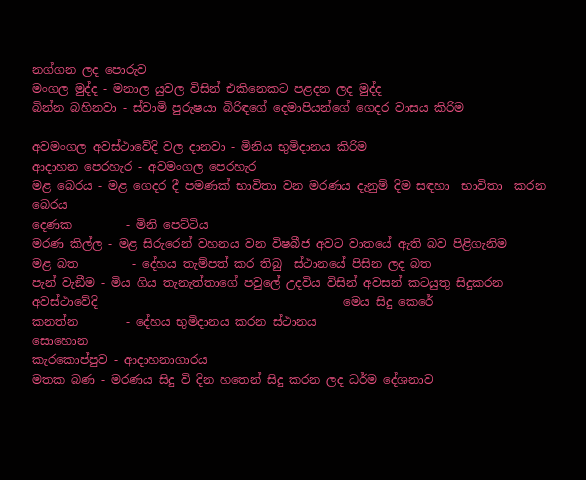නග්ගන ලද පොරුව
මංගල මුද්ද - මනාල යුවල විසින් එකිනෙකට පළදන ලද මුද්ද
බින්න බහිනවා - ස්වාමි පුරුෂයා බිරිඳගේ දෙමාපියන්ගේ ගෙදර වාසය කිරිම

අවමංගල අවස්ථාවේදි වල දානවා - මිනිය භුමිදානය කිරිම
ආදාහන පෙරහැර - අවමංගල පෙරහැර
මළ බෙරය - මළ ගෙදර දී පමණක් භාවිතා වන මරණය දැනුම් දිම සඳහා  භාවිතා  කරන බෙරය
දෙණක         - මිනි පෙට්ටිය
මරණ කිල්ල - මළ සිරුරෙන් වහනය වන විෂබීජ අවට වාතයේ ඇති බව පිළිගැනිම
මළ බත         - දේහය තැම්පත් කර තිබු  ස්ථානයේ පිසින ලද බත
පැන් වැඞීම - මිය ගිය තැනැත්තාගේ පවුලේ උදවිය විසින් අවසන් කටයුතු සිදුකරන අවස්ථාවේදි                                         මෙය සිදු කෙරේ
කනත්න        - දේහය භුමිදානය කරන ස්ථානය
සොහොන
කැරකොප්පුව - ආදාහනාගාරය
මතක බණ - මරණය සිදු වි දින හතෙන් සිදු කරන ලද ධර්ම දේශනාව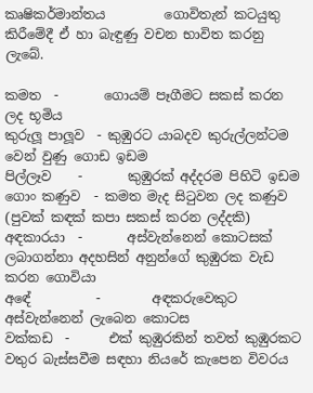කෘෂිකර්මාන්තය         ගොවිතැන් කටයුතු කිරීමේදී ඒ හා බැඳුණු වචන භාවිත කරනු ලැබේ.

කමත  -       ගොයම් පෑගීමට සකස් කරන ලද භූමිය
කුරුලූ පාලූව  - කුඹුරට යාබදව කුරුල්ලන්ටම වෙන් වුණු ගොඩ ඉඩම
පිල්ලෑව    -       කුඹුරක් අද්දරම පිහිටි ඉඩම
ගොං කණුව  - කමත මැද සිටුවන ලද කණුව (පුවක් කඳක් කපා සකස් කරන ලද්දකි)
අඳකාරයා  -       අස්වැන්නෙන් කොටසක් ලබාගන්නා අදහසින් අනුන්ගේ කුඹුරක වැඩ කරන ගොවියා
අඳේ          -        අඳකරුවෙකුට අස්වැන්නෙන් ලැබෙන කොටස
වක්කඩ  -      එක් කුඹුරකින් තවත් කුඹුරකට වතුර බැස්සවීම සඳහා නියරේ කැපෙන විවරය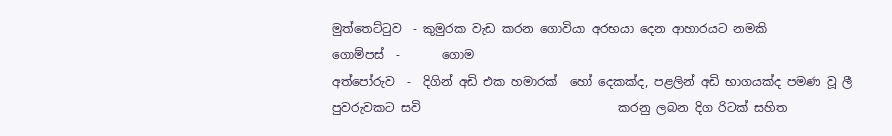මුත්තෙට්ටුව  - කුමුරක වැඩ කරන ගොවියා අරභයා දෙන ආහාරයට නමකි
ගොම්පස්  -       ගොම
අත්පෝරුව  -  දිගින් අඩි එක හමාරක්  හෝ දෙකක්ද, පළලින් අඩි භාගයක්ද පමණ වූ ලී පුවරුවකට සවි                                 කරනු ලබන දිග රිටක් සහිත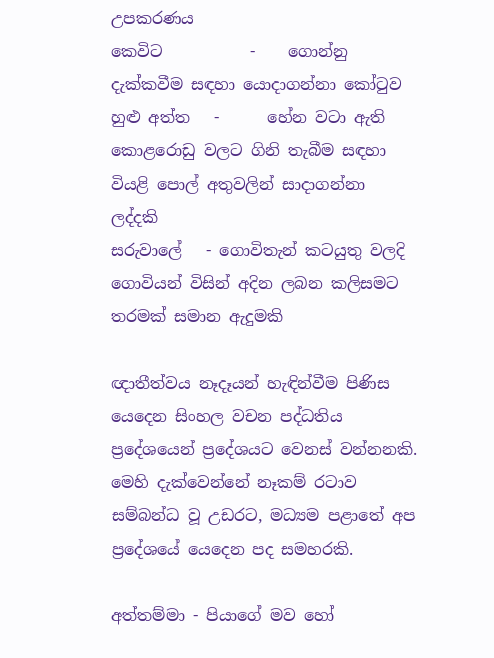උපකරණය
කෙවිට           -    ගොන්නු දැක්කවීම සඳහා යොදාගන්නා කෝටුව
හුළු අත්ත   -      හේන වටා ඇති කොළරොඩු වලට ගිනි තැබීම සඳහා වියළි පොල් අතුවලින් සාදාගන්නා                                ලද්දකි
සරුවාලේ   - ගොවිතැන් කටයුතු වලදි ගොවියන් විසින් අදින ලබන කලිසමට තරමක් සමාන ඇදුමකි

ඥාතීත්වය නෑදෑයන් හැඳින්වීම පිණිස යෙදෙන සිංහල වචන පද්ධතිය ප්‍රදේශයෙන් ප්‍රදේශයට වෙනස් වන්නනකි. මෙහි දැක්වෙන්නේ නෑකම් රටාව සම්බන්ධ වූ උඩරට, මධ්‍යම පළාතේ අප ප්‍රදේශයේ යෙදෙන පද සමහරකි.

අත්තම්මා - පියාගේ මව හෝ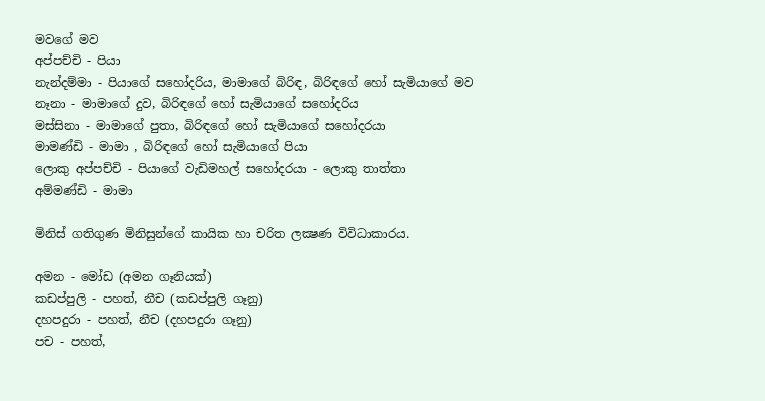මවගේ මව
අප්පච්චි - පියා
නැන්දම්මා - පියාගේ සහෝදරිය, මාමාගේ බිරිඳ, බිරිඳගේ හෝ සැමියාගේ මව
නෑනා - මාමාගේ දුව, බිරිඳගේ හෝ සැමියාගේ සහෝදරිය
මස්සිනා - මාමාගේ පුතා, බිරිඳගේ හෝ සැමියාගේ සහෝදරයා
මාමණ්ඩි - මාමා , බිරිඳගේ හෝ සැමියාගේ පියා
ලොකු අප්පච්චි - පියාගේ වැඩිමහල් සහෝදරයා - ලොකු තාත්තා
අම්මණ්ඩි - මාමා

මිනිස් ගතිගුණ මිනිසුන්ගේ කායික හා චරිත ලක්‍ෂණ විවිධාකාරය.

අමන - මෝඩ (අමන ගෑනියක්)
කඩප්පුලි - පහත්, නීච (කඩප්පුලි ගෑනු)
දහපදුරා - පහත්, නීච (දහපදුරා ගෑනු)
පච - පහත්,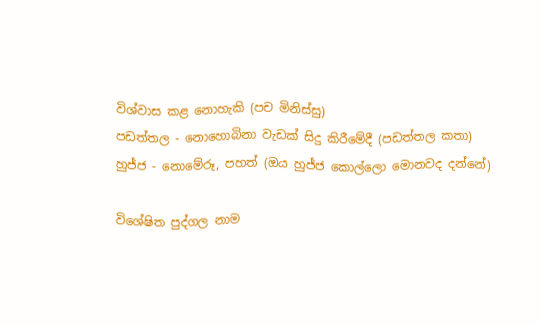විශ්වාස කළ නොහැකි (පච මිනිස්සු)
පඩත්තල - නොහොබිනා වැඩක් සිදු කිරීමේදී (පඩත්තල කතා)
හුජ්ජ - නොමේරූ, පහත් (ඔය හුජ්ජ කොල්ලො මොනවද දන්නේ)

විශේෂිත පුද්ගල නාම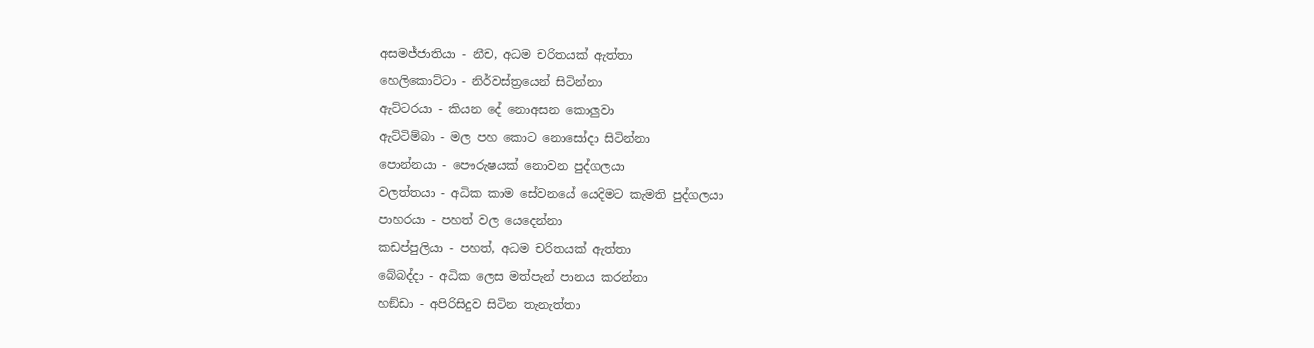අසමජ්ජාතියා - නීච, අධම චරිතයක් ඇත්තා
හෙලිකොට්ටා - නිර්වස්ත්‍රයෙන් සිටින්නා
ඇට්ටරයා - කියන දේ නොඅසන කොලුවා
ඇට්ටිම්බා - මල පහ කොට නොසෝදා සිටින්නා
පොන්නයා - පෞරුෂයක් නොවන පුද්ගලයා
වලත්තයා - අධික කාම සේවනයේ යෙදිමට කැමති පුද්ගලයා
පාහරයා - පහත් වල යෙදෙන්නා
කඩප්පුලියා - පහත්, අධම චරිතයක් ඇත්තා
බේබද්දා - අධික ලෙස මත්පැන් පානය කරන්නා
හඞ්ඩා - අපිරිසිදුව සිටින තැනැත්තා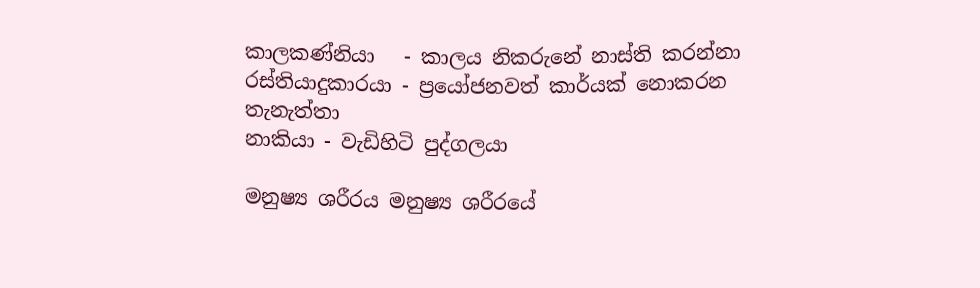කාලකණ්නියා   - කාලය නිකරුනේ නාස්ති කරන්නා
රස්තියාදුකාරයා - ප්‍රයෝජනවත් කාර්යක් නොකරන තැනැත්තා
නාකියා - වැඩිහිටි පුද්ගලයා

මනුෂ්‍ය ශරීරය මනුෂ්‍ය ශරීරයේ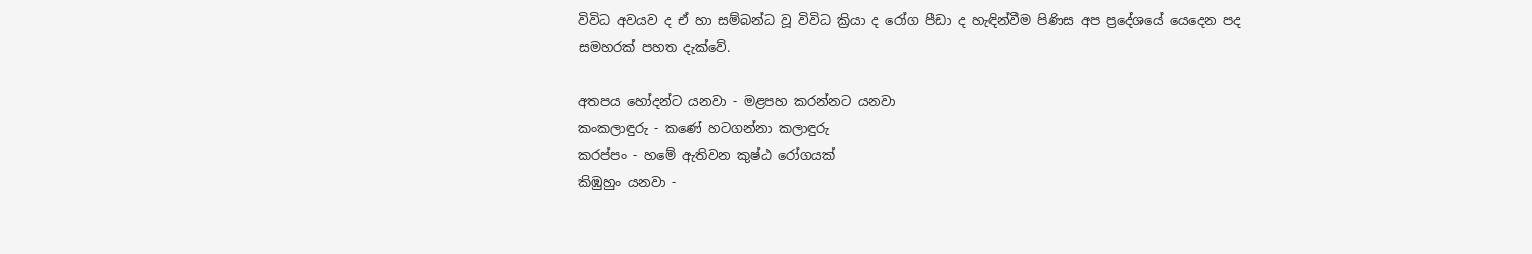විවිධ අවයව ද ඒ හා සම්බන්ධ වූ විවිධ ක්‍රියා ද රෝග පීඩා ද හැඳින්වීම පිණිස අප ප්‍රදේශයේ යෙදෙන පද සමහරක් පහත දැක්වේ.

අතපය හෝදන්ට යනවා - මළපහ කරන්නට යනවා
කංකලාඳුරු - කණේ හටගන්නා කලාඳුරු
කරප්පං - හමේ ඇතිවන කුෂ්ඨ රෝගයක්
කිඹුහුං යනවා -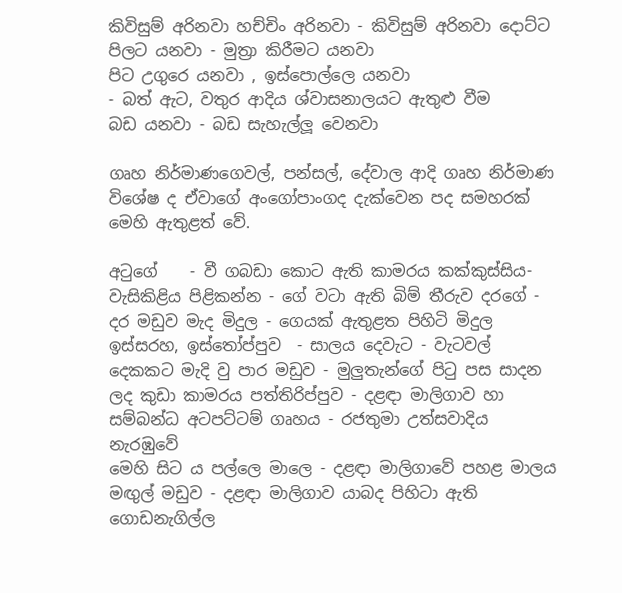කිවිසුම් අරිනවා හච්චිං අරිනවා - කිවිසුම් අරිනවා දොට්ට පිලට යනවා - මුත්‍රා කිරීමට යනවා
පිට උගුරෙ යනවා , ඉස්පොල්ලෙ යනවා
- බත් ඇට, වතුර ආදිය ශ්වාසනාලයට ඇතුළු වීම
බඩ යනවා - බඩ සැහැල්ලූ වෙනවා

ගෘහ නිර්මාණගෙවල්, පන්සල්, දේවාල ආදි ගෘහ නිර්මාණ විශේෂ ද ඒවාගේ අංගෝපාංගද දැක්වෙන පද සමහරක් මෙහි ඇතුළත් වේ.

අටුගේ    - වී ගබඩා කොට ඇති කාමරය කක්කුස්සිය- වැසිකිළිය පිළිකන්න - ගේ වටා ඇති බිම් තීරුව දරගේ - දර මඩුව මැද මිදුල - ගෙයක් ඇතුළත පිහිටි මිදුල ඉස්සරහ, ඉස්තෝප්පුව  - සාලය දෙවැට - වැටවල් දෙකකට මැදි වු පාර මඩුව - මුලුතැන්ගේ පිටු පස සාදන ලද කුඩා කාමරය පත්තිරිප්පුව - දළඳා මාලිගාව හා සම්බන්ධ අටපට්ටම් ගෘහය - රජතුමා උත්සවාදිය නැරඹුවේ                                                මෙහි සිට ය පල්ලෙ මාලෙ - දළඳා මාලිගාවේ පහළ මාලය මඟුල් මඩුව - දළඳා මාලිගාව යාබද පිහිටා ඇති ගොඩනැගිල්ල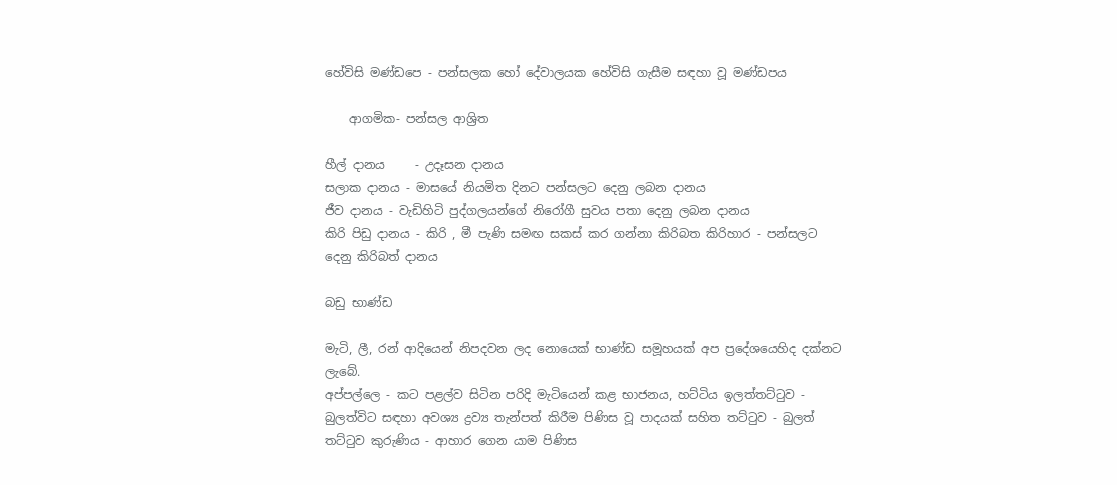හේවිසි මණ්ඩපෙ - පන්සලක හෝ දේවාලයක හේවිසි ගැසීම සඳහා වූ මණ්ඩපය

    ආගමික- පන්සල ආශ්‍රිත

හීල් දානය     - උදෑසන දානය
සලාක දානය - මාසයේ නියමිත දිනට පන්සලට දෙනු ලබන දානය
ජීව දානය - වැඩිහිටි පුද්ගලයන්ගේ නිරෝගී සුවය පතා දෙනු ලබන දානය
කිරි පිඩු දානය - කිරි , මී පැණි සමඟ සකස් කර ගන්නා කිරිබත කිරිහාර - පන්සලට දෙනු කිරිබත් දානය

බඩු භාණ්ඩ

මැටි, ලී, රන් ආදියෙන් නිපදවන ලද නොයෙක් භාණ්ඩ සමූහයක් අප ප්‍රදේශයෙහිද දක්නට ලැබේ.
අප්පල්ලෙ - කට පළල්ව සිටින පරිදි මැටියෙන් කළ භාජනය, හට්ටිය ඉලත්තට්ටුව - බුලත්විට සඳහා අවශ්‍ය ද්‍රව්‍ය තැන්පත් කිරීම පිණිස වූ පාදයක් සහිත තට්ටුව - බුලත්                                         තට්ටුව කුරුණිය - ආහාර ගෙන යාම පිණිස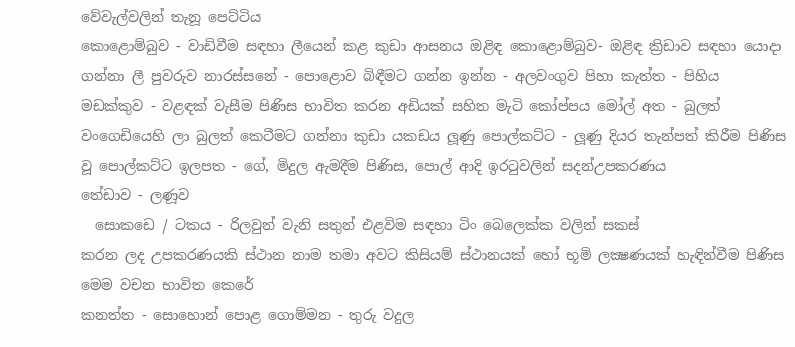වේවැල්වලින් තැනූ පෙට්ටිය
කොළොම්බුව - වාඩිවීම සඳහා ලීයෙන් කළ කුඩා ආසනය ඔළිඳ කොළොම්බුව- ඔළිඳ ක්‍රිඩාව සඳහා යොදා ගන්නා ලී පුවරුව නාරස්සනේ - පොළොව බිඳීමට ගන්න ඉන්න - අලවංගුව පිහා කැත්ත - පිහිය මඩක්කුව - වළඳක් වැසීම පිණිස භාවිත කරන අඩියක් සහිත මැටි කෝප්පය මෝල් අත - බුලත් වංගෙඩියෙහි ලා බුලත් කෙටීමට ගන්නා කුඩා යකඩය ලූණු පොල්කට්ට - ලූණු දියර තැන්පත් කිරීම පිණිස වූ පොල්කට්ට ඉලපත - ගේ, මිදුල ඇමදීම පිණිස, පොල් ආදි ඉරටුවලින් සදන්උපකරණය
තේඩාව - ලණූව
  සොකඩෙ / ටකය - රිලවුන් වැනි සතුන් එළවිම සඳහා ටිං බෙලෙක්ක වලින් සකස්                                                    කරන ලද උපකරණයකි ස්ථාන නාම තමා අවට කිසියම් ස්ථානයක් හෝ භූමි ලක්‍ෂණයක් හැඳින්වීම පිණිස මෙම වචන භාවිත කෙරේ
කනත්ත - සොහොන් පොළ ගොම්මන - තුරු වදුල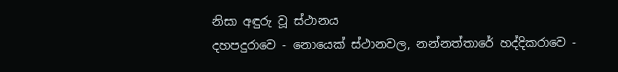නිසා අඳුරු වූ ස්ථානය
දහපදුරාවෙ - නොයෙක් ස්ථානවල, නන්නත්තාරේ හද්දිකරාවෙ -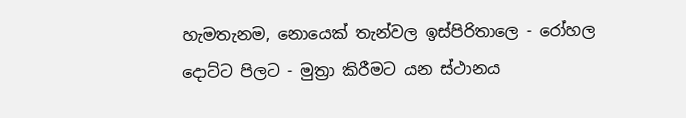හැමතැනම, නොයෙක් තැන්වල ඉස්පිරිතාලෙ - රෝහල දොට්ට පිලට - මුත්‍රා කිරීමට යන ස්ථානය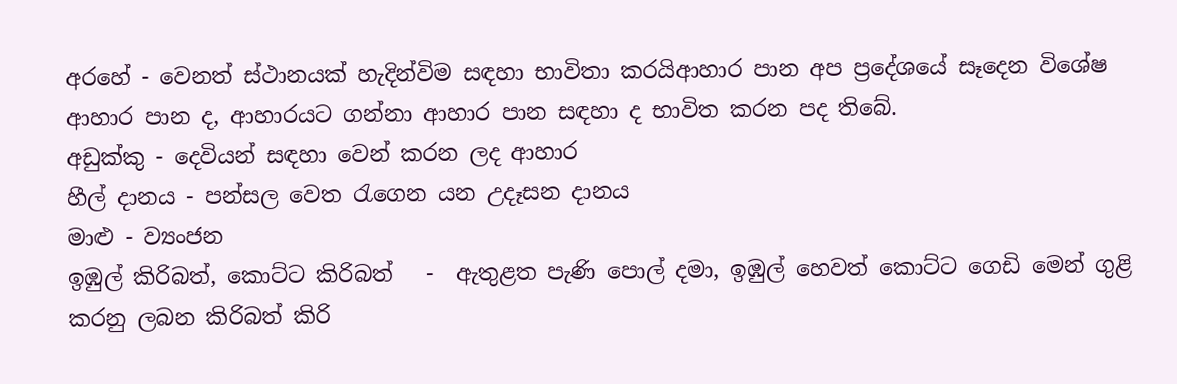අරහේ - වෙනත් ස්ථානයක් හැදින්විම සඳහා භාවිතා කරයිආහාර පාන අප ප්‍රදේශයේ සෑදෙන විශේෂ ආහාර පාන ද, ආහාරයට ගන්නා ආහාර පාන සඳහා ද භාවිත කරන පද තිබේ.
අඩුක්කු - දෙවියන් සඳහා වෙන් කරන ලද ආහාර
හීල් දානය - පන්සල වෙත රැගෙන යන උදෑසන දානය
මාළු - ව්‍යංජන
ඉඹුල් කිරිබත්, කොට්ට කිරිබත්   -  ඇතුළත පැණි පොල් දමා, ඉඹුල් හෙවත් කොට්ට ගෙඩි මෙන් ගුළි                                                                    කරනු ලබන කිරිබත් කිරි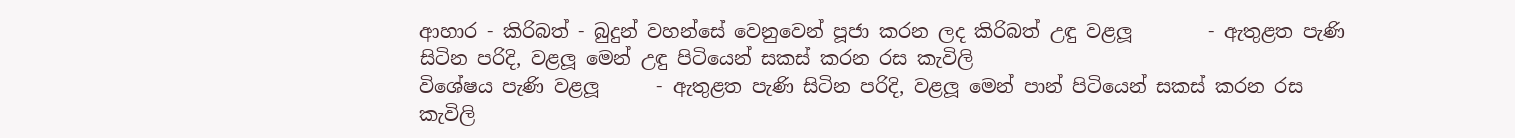ආහාර - කිරිබත් - බුදුන් වහන්සේ වෙනුවෙන් පූජා කරන ලද කිරිබත් උඳු වළලූ        - ඇතුළත පැණි සිටින පරිදි, වළලූ මෙන් උඳු පිටියෙන් සකස් කරන රස කැවිලි                                                  විශේෂය පැණි වළලූ      - ඇතුළත පැණි සිටින පරිදි, වළලූ මෙන් පාන් පිටියෙන් සකස් කරන රස  කැවිලි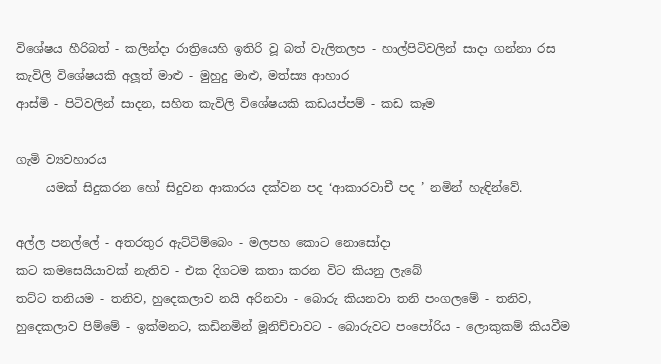විශේෂය හීරිබත් - කලින්දා රාත්‍රියෙහි ඉතිරි වූ බත් වැලිතලප - හාල්පිටිවලින් සාදා ගන්නා රස කැවිලි විශේෂයකි අලූත් මාළු - මුහුදු මාළු, මත්ස්‍ය ආහාර
ආස්මි - පිටිවලින් සාදන, සහිත කැවිලි විශේෂයකි කඩයප්පම් - කඩ කෑම

ගැමි ව්‍යවහාරය
     යමක් සිදුකරන හෝ සිදුවන ආකාරය දක්වන පද ‘ආකාරවාචී පද ’ නමින් හැඳින්වේ.

අල්ල පනල්ලේ - අතරතුර ඇට්ටිම්බෙං - මලපහ කොට නොසෝදා
කට කමසෙයියාවක් නැතිව - එක දිගටම කතා කරන විට කියනු ලැබේ
තට්ට තනියම - තනිව, හුදෙකලාව නයි අරිනවා - බොරු කියනවා තනි පංගලමේ - තනිව, හුදෙකලාව පිම්මේ - ඉක්මනට, කඩිනමින් මූනිච්චාවට - බොරුවට පංපෝරිය - ලොකුකම් කියවීම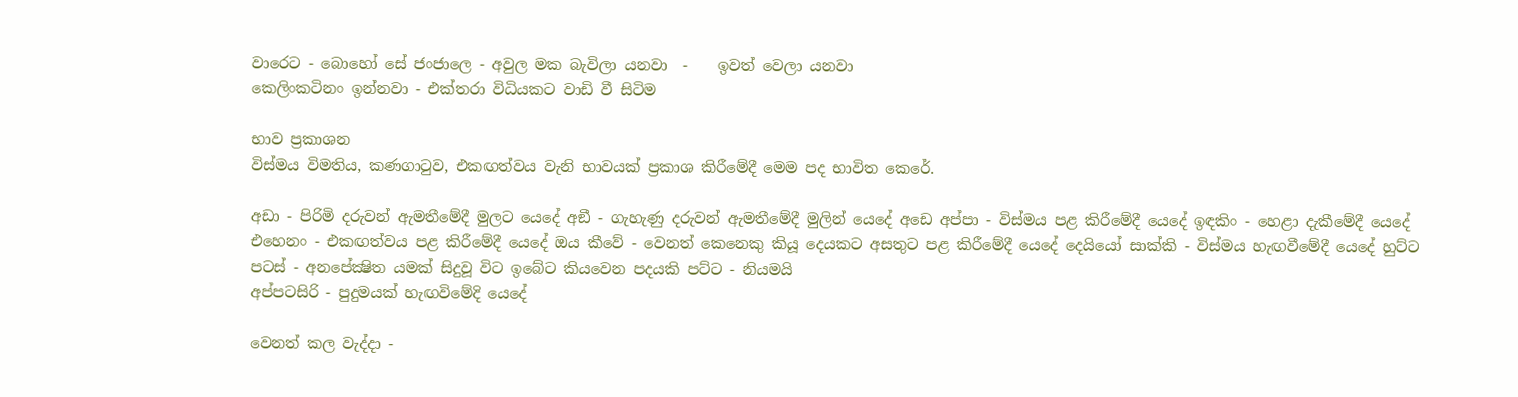වාරෙට - බොහෝ සේ ජංජාලෙ - අවුල මක බැවිලා යනවා  -    ඉවත් වෙලා යනවා
කෙලිංකටිනං ඉන්නවා - එක්තරා විධියකට වාඩි වී සිටිම

භාව ප්‍රකාශන
විස්මය විමතිය, කණගාටුව, එකඟත්වය වැනි භාවයක් ප්‍රකාශ කිරීමේදී මෙම පද භාවිත කෙරේ.

අඩා - පිරිමි දරුවන් ඇමතීමේදී මුලට යෙදේ අඞී - ගැහැණු දරුවන් ඇමතීමේදී මුලින් යෙදේ අඩෙ අප්පා - විස්මය පළ කිරීමේදී යෙදේ ඉඳකිං - හෙළා දැකීමේදී යෙදේ එහෙනං - එකඟත්වය පළ කිරීමේදී යෙදේ ඔය කීවේ - වෙනත් කෙනෙකු කියූ දෙයකට අසතුට පළ කිරීමේදී යෙදේ දෙයියෝ සාක්කි - විස්මය හැඟවීමේදී යෙදේ හුට්ට පටස් - අනපේක්‍ෂිත යමක් සිදුවූ විට ඉබේට කියවෙන පදයකි පට්ට - නියමයි
අප්පටසිරි - පුදුමයක් හැඟවිමේදි යෙදේ

වෙනත් කල වැද්දා -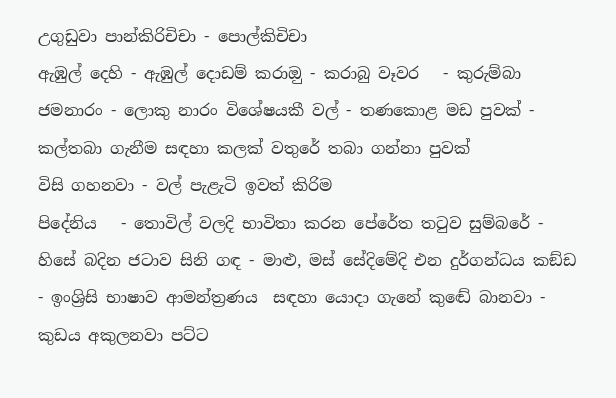උගුඩුවා පාන්කිරිචිචා - පොල්කිචිචා
ඇඹුල් දෙහි - ඇඹුල් දොඩම් කරාඔු - කරාබු වෑවර   - කුරුම්බා ජමනාරං - ලොකු නාරං විශේෂයකී වල් - තණකොළ මඩ පුවක් - කල්තබා ගැනීම සඳහා කලක් වතුරේ තබා ගන්නා පුවක්
විසි ගහනවා - වල් පැළැටි ඉවත් කිරිම
පිදේනිය   - තොවිල් වලදි භාවිතා කරන පේරේත තටුව සුම්බරේ - හිසේ බදින ජටාව සිනි ගඳ - මාළු, මස් සේදිමේදි එන දුර්ගන්ධය කඞ්ඩ - ඉංශ්‍රිසි භාෂාව ආමන්ත්‍රණය  සඳහා යොදා ගැනේ කුඬේ බානවා - කුඩය අකුලනවා පට්ට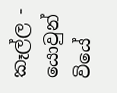කෑල්ල - යොවුන් වියේ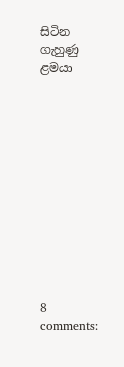සිටින ගැහුණු ළමයා












8 comments: